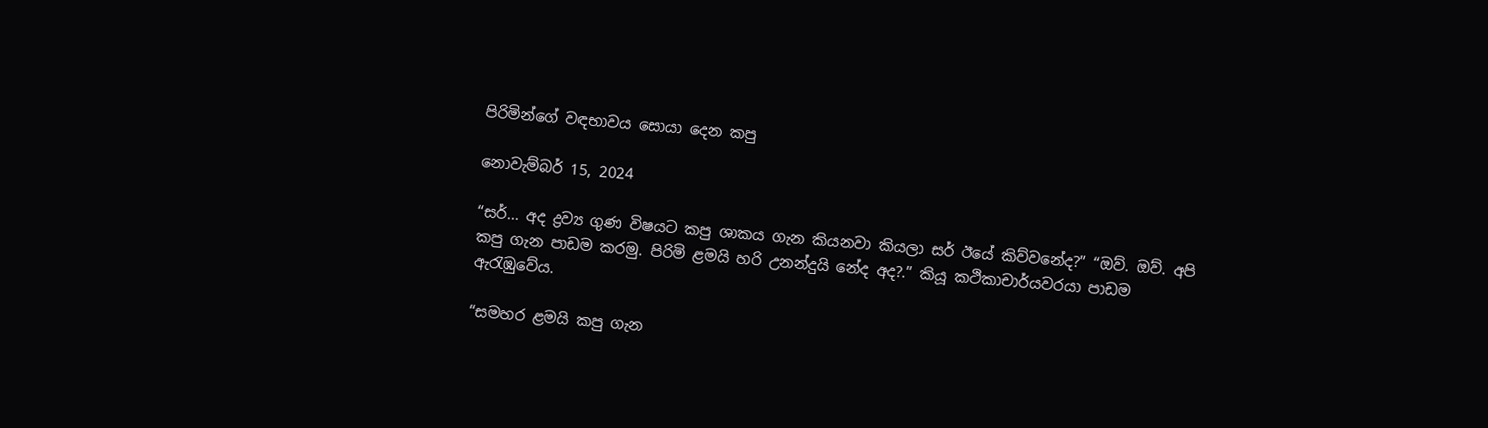පිරිමින්ගේ වඳභාවය සොයා දෙන කපු

නොවැම්බර් 15, 2024

“සර්... අද ද්‍රව්‍ය ගුණ විෂයට කපු ශාකය ගැන කියනවා කියලා සර් ඊයේ කිව්වනේද?” “ඔව්. ඔව්. අපි කපු ගැන පාඩම කරමු. පිරිමි ළමයි හරි උනන්දුයි නේද අද?.” කියූ කථිකාචාර්යවරයා පාඩම ඇරැඹුවේය.

“සමහර ළමයි කපු ගැන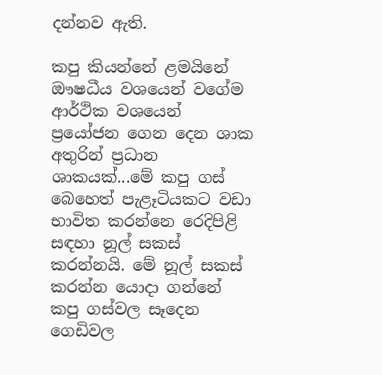දන්නව ඇති.

කපු කියන්නේ ළමයිනේ ඖෂධීය වශයෙන් වගේම ආර්ථික වශයෙන් ප්‍රයෝජන ගෙන දෙන ශාක අතුරින් ප්‍රධාන ශාකයක්...මේ කපු ගස් බෙහෙත් පැළෑටියකට වඩා භාවිත කරන්නෙ රෙදිපිළි සඳහා නූල් සකස් කරන්නයි. මේ නූල් සකස් කරන්න යොදා ගන්නේ කපු ගස්වල සෑදෙන ගෙඩිවල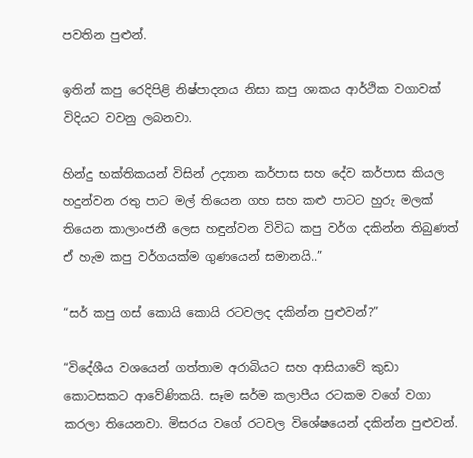පවතින පුළුන්.

ඉතින් කපු රෙදිපිළි නිෂ්පාදනය නිසා කපු ශාකය ආර්ථික වගාවක් විදියට වවනු ලබනවා.

හින්දු භක්තිකයන් විසින් උද්‍යාන කර්පාස සහ දේව කර්පාස කියල හදුන්වන රතු පාට මල් තියෙන ගහ සහ කළු පාටට හුරු මලක් තියෙන කාලාංජනී ලෙස හඳුන්වන විවිධ කපු වර්ග දකින්න තිබුණත් ඒ හැම කපු වර්ගයක්ම ගුණයෙන් සමානයි..”

“සර් කපු ගස් කොයි කොයි රටවලද දකින්න පුළුවන්?”

“විදේශීය වශයෙන් ගත්තාම අරාබියට සහ ආසියාවේ කුඩා කොටසකට ආවේණිකයි. සෑම ඝර්ම කලාපීය රටකම වගේ වගා කරලා තියෙනවා. මිසරය වගේ රටවල විශේෂයෙන් දකින්න පුළුවන්.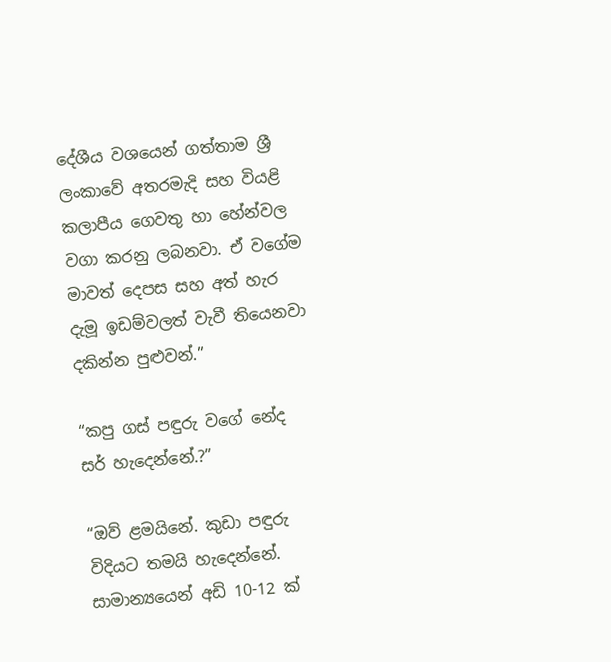දේශීය වශයෙන් ගත්තාම ශ්‍රී ලංකාවේ අතරමැදි සහ වියළි කලාපීය ගෙවතු හා හේන්වල වගා කරනු ලබනවා. ඒ වගේම මාවත් දෙපස සහ අත් හැර දැමූ ඉඩම්වලත් වැවී තියෙනවා දකින්න පුළුවන්.”

“කපු ගස් පඳුරු වගේ නේද සර් හැදෙන්නේ.?”

“ඔව් ළමයිනේ. කුඩා පඳුරු විදියට තමයි හැදෙන්නේ. සාමාන්‍යයෙන් අඩි 10-12 ක්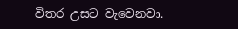විතර උසට වැවෙනවා.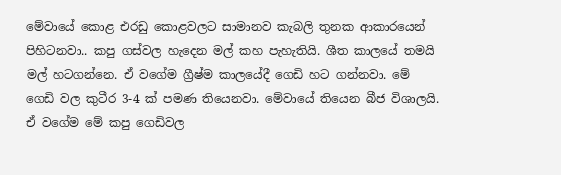මේවායේ කොළ එරඩු කොළවලට සාමානව කැබලි තුනක ආකාරයෙන් පිහිටනවා.. කපු ගස්වල හැදෙන මල් කහ පැහැතියි. ශීත කාලයේ තමයි මල් හටගන්නෙ. ඒ වගේම ග්‍රීෂ්ම කාලයේදී ගෙඩි හට ගන්නවා. මේ ගෙඩි වල කුටීර 3-4 ක් පමණ තියෙනවා. මේවායේ තියෙන බීජ විශාලයි. ඒ වගේම මේ කපු ගෙඩිවල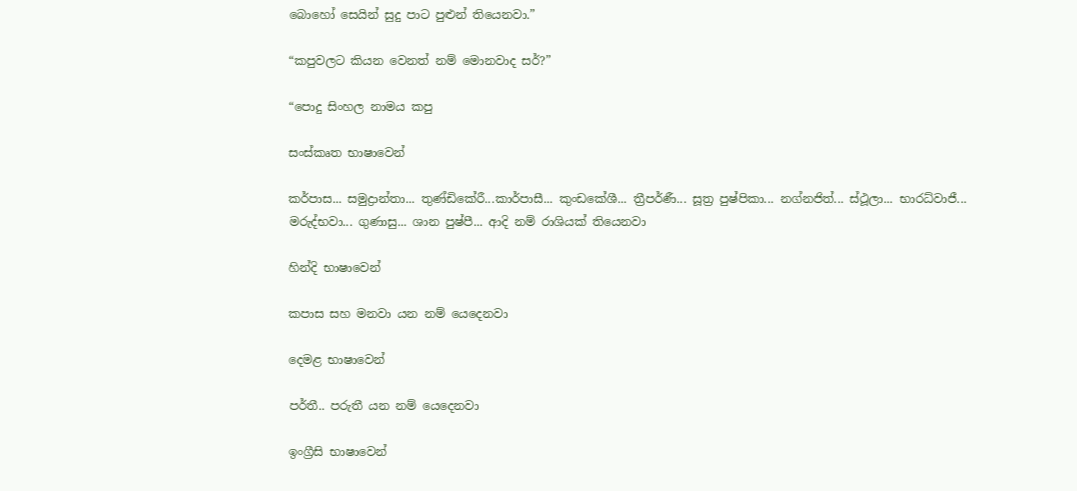බොහෝ සෙයින් සුදු පාට පුළුන් තියෙනවා.”

“කපුවලට කියන වෙනත් නම් මොනවාද සර්?”

“පොදු සිංහල නාමය කපු

සංස්කෘත භාෂාවෙන්

කර්පාස... සමුද්‍රාන්තා... තුණ්ඩිකේරී...කාර්පාසී... කුංඩකේශී... ත්‍රීපර්ණී... සූත්‍ර පුෂ්පිකා... නග්නජිත්... ස්ථූලා... භාරධ්වාජී... මරුද්භවා... ගුණාසු... ශාන පුෂ්පී... ආදි නම් රාශියක් තියෙනවා

හින්දි භාෂාවෙන්

කපාස සහ මනවා යන නම් යෙදෙනවා

දෙමළ භාෂාවෙන්

පර්තී.. පරුතී යන නම් යෙදෙනවා

ඉංග්‍රීසි භාෂාවෙන්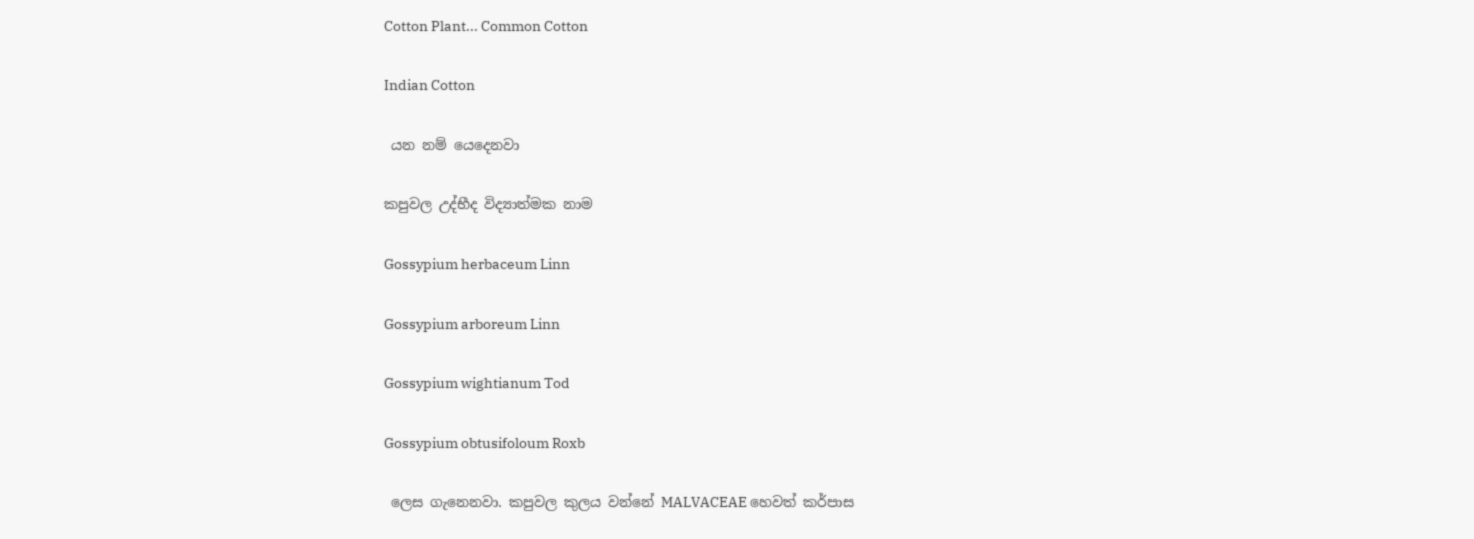Cotton Plant... Common Cotton

Indian Cotton

 යන නම් යෙදෙනවා

කපුවල උද්භීද විද්‍යාත්මක නාම

Gossypium herbaceum Linn

Gossypium arboreum Linn

Gossypium wightianum Tod

Gossypium obtusifoloum Roxb

 ලෙස ගැනෙනවා. කපුවල කුලය වන්නේ MALVACEAE හෙවත් කර්පාස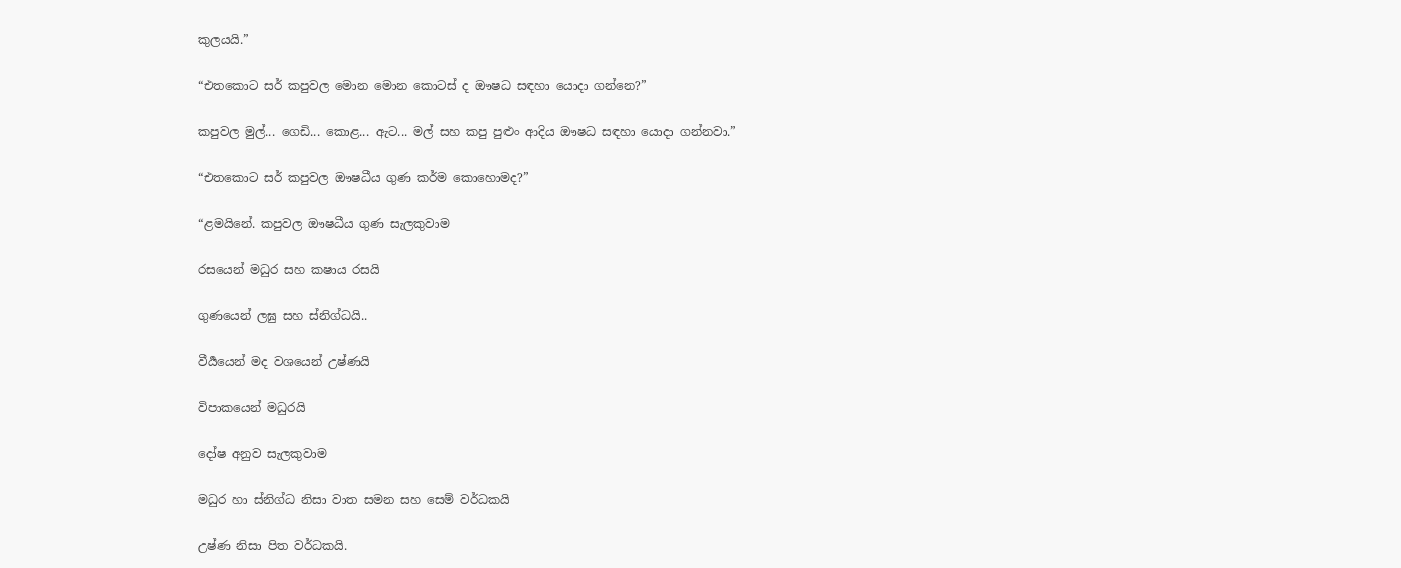කුලයයි.”

“එතකොට සර් කපුවල මොන මොන කොටස් ද ඖෂධ සඳහා යොදා ගන්නෙ?”

කපුවල මුල්... ගෙඩි... කොළ... ඇට... මල් සහ කපු පුළුං ආදිය ඖෂධ සඳහා යොදා ගන්නවා.”

“එතකොට සර් කපුවල ඖෂධීය ගුණ කර්ම කොහොමද?”

“ළමයිනේ. කපුවල ඖෂධීය ගුණ සැලකුවාම

රසයෙන් මධුර සහ කෂාය රසයි

ගුණයෙන් ලඝු සහ ස්නිග්ධයි..

වීර්‍යයෙන් මද වශයෙන් උෂ්ණයි

විපාකයෙන් මධුරයි

දෝෂ අනුව සැලකුවාම

මධුර හා ස්නිග්ධ නිසා වාත සමන සහ සෙම් වර්ධකයි

උෂ්ණ නිසා පිත වර්ධකයි.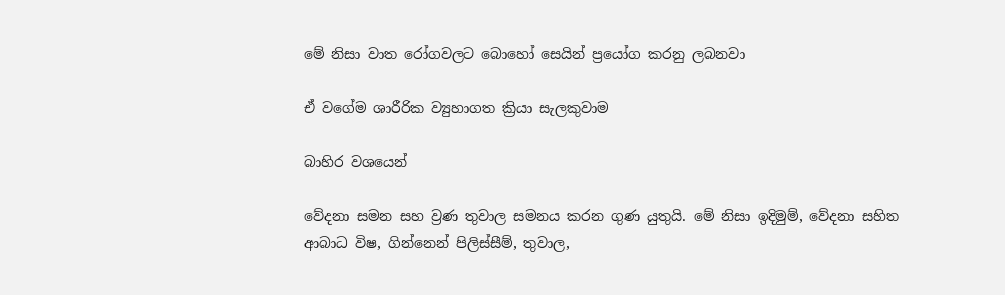මේ නිසා වාත රෝගවලට බොහෝ සෙයින් ප්‍රයෝග කරනු ලබනවා

ඒ වගේම ශාරීරික ව්‍යුහාගත ක්‍රියා සැලකුවාම

බාහිර වශයෙන්

වේදනා සමන සහ ව්‍රණ තුවාල සමනය කරන ගුණ යුතුයි. මේ නිසා ඉදිමුම්, වේදනා සහිත ආබාධ විෂ, ගින්නෙන් පිලිස්සීම්, තුවාල,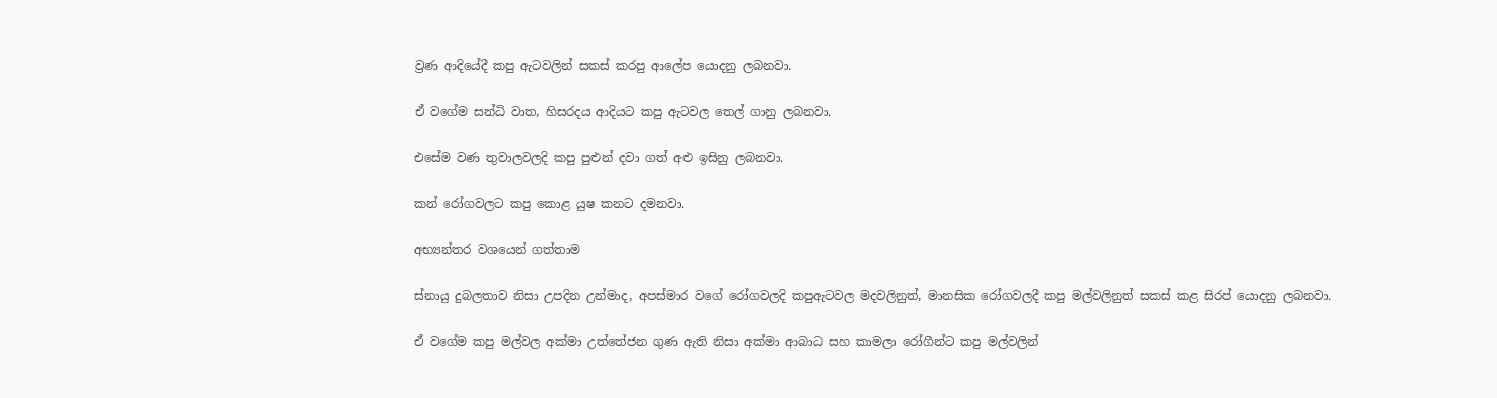ව්‍රණ ආදියේදී කපු ඇටවලින් සකස් කරපු ආලේප යොදනු ලබනවා.

ඒ වගේම සන්ධි වාත, හිසරදය ආදියට කපු ඇටවල තෙල් ගානු ලබනවා.

එසේම වණ තුවාලවලදි කපු පුළුන් දවා ගත් අළු ඉසිනු ලබනවා.

කන් රෝගවලට කපු කොළ යුෂ කනට දමනවා.

අභ්‍යන්තර වශයෙන් ගත්තාම

ස්නායු දුබලතාව නිසා උපදින උන්මාද, අපස්මාර වගේ රෝගවලදි කපුඇටවල මදවලිනුත්, මානසික රෝගවලදී කපු මල්වලිනුත් සකස් කළ සිරප් යොදනු ලබනවා.

ඒ වගේම කපු මල්වල අක්මා උත්තේජන ගුණ ඇති නිසා අක්මා ආබාධ සහ කාමලා රෝගීන්ට කපු මල්වලින්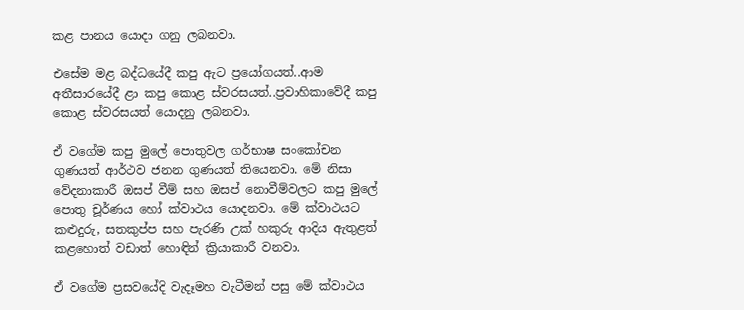කළ පානය යොදා ගනු ලබනවා.

එසේම මළ බද්ධයේදී කපු ඇට ප්‍රයෝගයත්..ආම අතීසාරයේදී ළා කපු කොළ ස්වරසයත්..ප්‍රවාහිකාවේදී කපු කොළ ස්වරසයත් යොදනු ලබනවා.

ඒ වගේම කපු මුලේ පොතුවල ගර්භාෂ සංකෝචන ගුණයත් ආර්ථව ජනන ගුණයත් තියෙනවා. මේ නිසා වේදනාකාරී ඔසප් වීම් සහ ඔසප් නොවීම්වලට කපු මුලේ පොතු චූර්ණය හෝ ක්වාථය යොදනවා. මේ ක්වාථයට කළුදුරු, සතකුප්ප සහ පැරණි උක් හකුරු ආදිය ඇතුළත් කළහොත් වඩාත් හොඳින් ක්‍රියාකාරී වනවා.

ඒ වගේම ප්‍රසවයේදි වැදෑමහ වැටීමන් පසු මේ ක්වාථය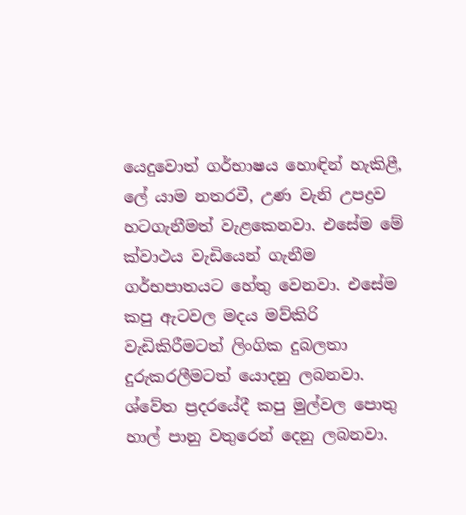යෙදුවොත් ගර්භාෂය හොඳින් හැකිළී, ලේ යාම නතරවී, උණ වැනි උපද්‍රව හටගැනීමත් වැළකෙනවා. එසේම මේ ක්වාථය වැඩියෙන් ගැනීම ගර්භපාතයට හේතු වෙනවා. එසේම කපු ඇටවල මදය මව්කිරි වැඩිකිරීමටත් ලිංගික දුබලතා දුරුකරලීමටත් යොදනු ලබනවා. ශ්වේත ප්‍රදරයේදී කපු මුල්වල පොතු හාල් පානු වතුරෙන් දෙනු ලබනවා.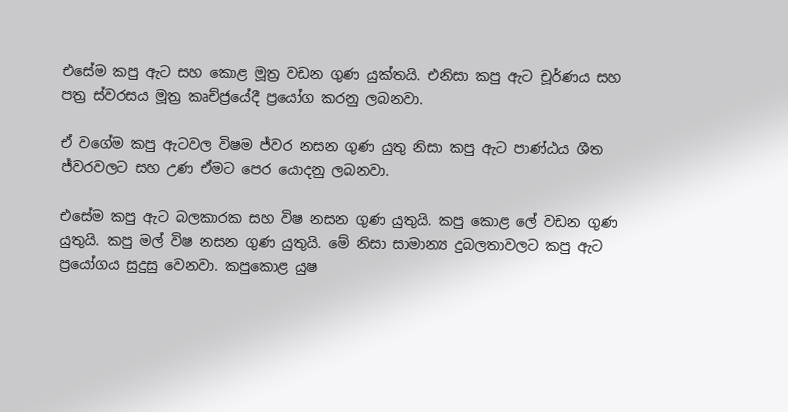එසේම කපු ඇට සහ කොළ මූත්‍ර වඩන ගුණ යුක්තයි. එනිසා කපු ඇට චූර්ණය සහ පත්‍ර ස්වරසය මූත්‍ර කෘච්ජ්‍රයේදී ප්‍රයෝග කරනු ලබනවා.

ඒ වගේම කපු ඇටවල විෂම ජ්වර නසන ගුණ යුතු නිසා කපු ඇට පාණ්ඨය ශීත ජ්වරවලට සහ උණ ඒමට පෙර යොදනු ලබනවා.

එසේම කපු ඇට බලකාරක සහ විෂ නසන ගුණ යුතුයි. කපු කොළ ලේ වඩන ගුණ යුතුයි. කපු මල් විෂ නසන ගුණ යුතුයි. මේ නිසා සාමාන්‍ය දුබලතාවලට කපු ඇට ප්‍රයෝගය සුදුසු වෙනවා. කපුකොළ යුෂ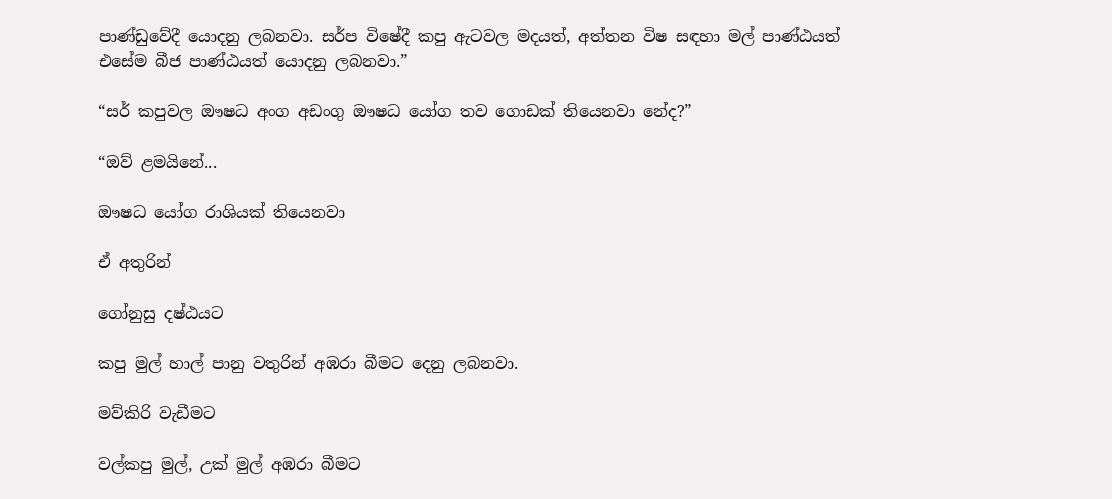පාණ්ඩුවේදී යොදනු ලබනවා. සර්ප විෂේදී කපු ඇටවල මදයත්, අත්තන විෂ සඳහා මල් පාණ්ඨයත් එසේම බීජ පාණ්ඨයත් යොදනු ලබනවා.”

“සර් කපුවල ඖෂධ අංග අඩංගු ඖෂධ යෝග තව ගොඩක් තියෙනවා නේද?”

“ඔව් ළමයිනේ...

ඖෂධ යෝග රාශියක් තියෙනවා

ඒ අතුරින්

ගෝනුසු දෂ්ඨයට

කපු මුල් හාල් පානු වතුරින් අඹරා බීමට දෙනු ලබනවා.

මව්කිරි වැඩීමට

වල්කපු මුල්, උක් මුල් අඹරා බීමට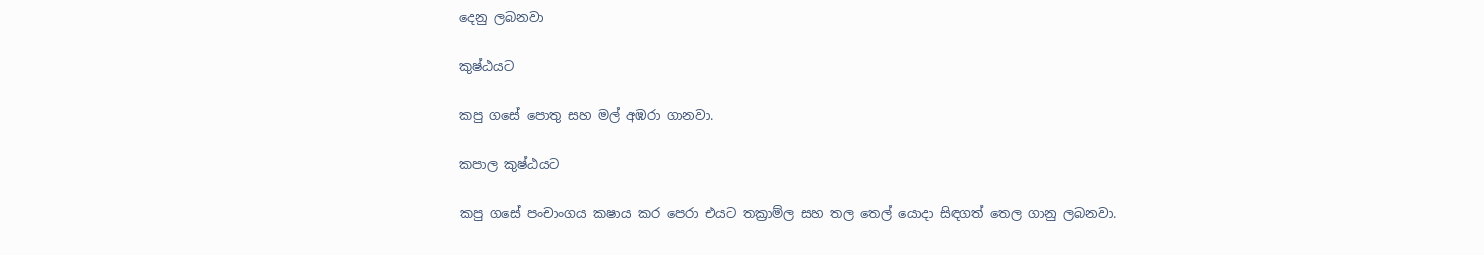දෙනු ලබනවා

කුෂ්ඨයට

කපු ගසේ පොතු සහ මල් අඹරා ගානවා.

කපාල කුෂ්ඨයට

කපු ගසේ පංචාංගය කෂාය කර පෙරා එයට තක්‍රාම්ල සහ තල තෙල් යොදා සිඳගත් තෙල ගානු ලබනවා.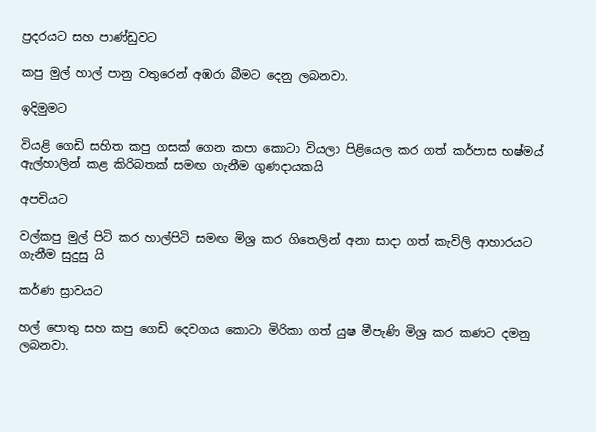ප්‍රදරයට සහ පාණ්ඩුවට

කපු මුල් හාල් පානු වතුරෙන් අඹරා බීමට දෙනු ලබනවා.

ඉදිමුමට

වියළි ගෙඩි සහිත කපු ගසක් ගෙන කපා කොටා වියලා පිළියෙල කර ගත් කර්පාස භෂ්මය් ඇල්හාලින් කළ කිරිබතක් සමඟ ගැනීම ගුණදායකයි

අපචියට

වල්කපු මුල් පිටි කර හාල්පිටි සමඟ මිශ්‍ර කර ගිතෙලින් අනා සාදා ගත් කැවිලි ආහාරයට ගැනීම සුදුසු යි

කර්ණ ස්‍රාවයට

හල් පොතු සහ කපු ගෙඩි දෙවගය කොටා මිරිකා ගත් යුෂ මීපැණි මිශ්‍ර කර කණට දමනු ලබනවා.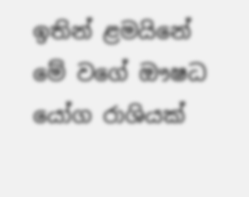ඉතින් ළමයිනේ මේ වගේ ඖෂධ යෝග රාශියක්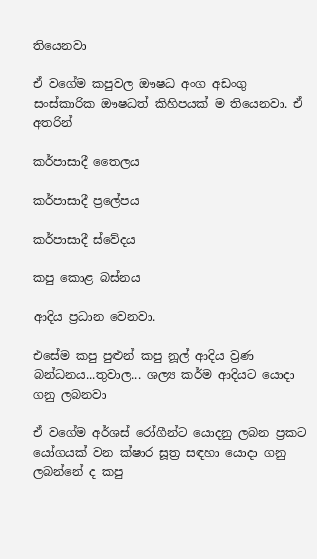තියෙනවා

ඒ වගේම කපුවල ඖෂධ අංග අඩංගු සංස්කාරික ඖෂධත් කිහිපයක් ම තියෙනවා. ඒ අතරින්

කර්පාසාදී තෛලය

කර්පාසාදී ප්‍රලේපය

කර්පාසාදී ස්වේදය

කපු කොළ බස්නය

ආදිය ප්‍රධාන වෙනවා.

එසේම කපු පුළුන් කපු නූල් ආදිය ව්‍රණ බන්ධනය...තුවාල... ශල්‍ය කර්ම ආදියට යොදා ගනු ලබනවා

ඒ වගේම අර්ශස් රෝගීන්ට යොදනු ලබන ප්‍රකට යෝගයක් වන ක්ෂාර සූත්‍ර සඳහා යොදා ගනු ලබන්නේ ද කපු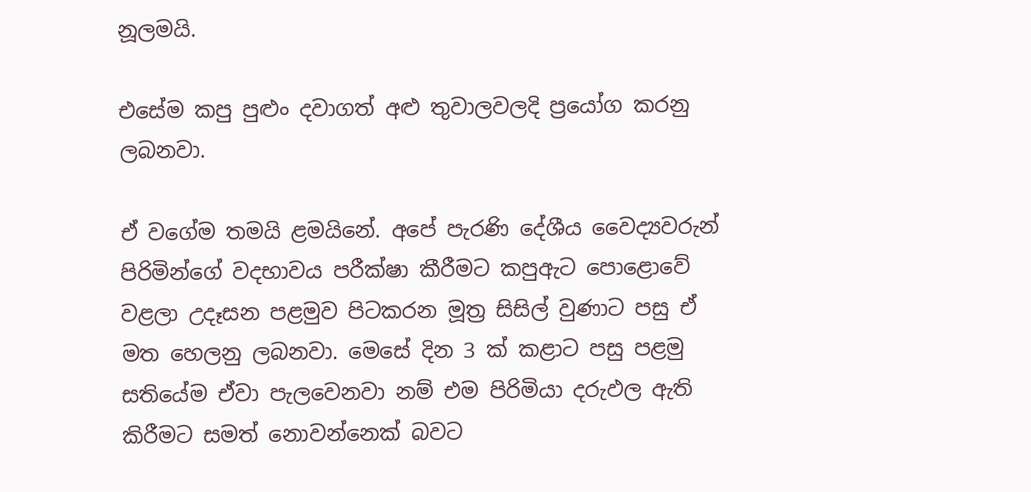නූලමයි.

එසේම කපු පුළුං දවාගත් අළු තුවාලවලදි ප්‍රයෝග කරනු ලබනවා.

ඒ වගේම තමයි ළමයිනේ. අපේ පැරණි දේශීය වෛද්‍යවරුන් පිරිමින්ගේ වදභාවය පරීක්ෂා කීරීමට කපුඇට පොළොවේ වළලා උදෑසන පළමුව පිටකරන මූත්‍ර සිසිල් වුණාට පසු ඒ මත හෙලනු ලබනවා. මෙසේ දින 3 ක් කළාට පසු පළමු සතියේම ඒවා පැලවෙනවා නම් එම පිරිමියා දරුඵල ඇති කිරීමට සමත් නොවන්නෙක් බවට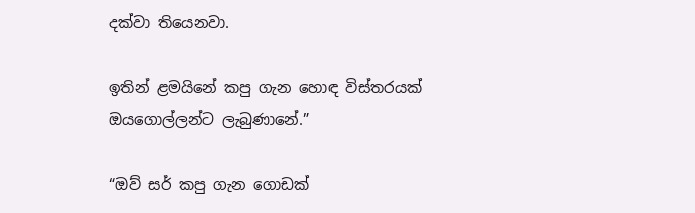දක්වා තියෙනවා.

ඉතින් ළමයිනේ කපු ගැන හොඳ විස්තරයක් ඔයගොල්ලන්ට ලැබුණානේ.”

“ඔව් සර් කපු ගැන ගොඩක්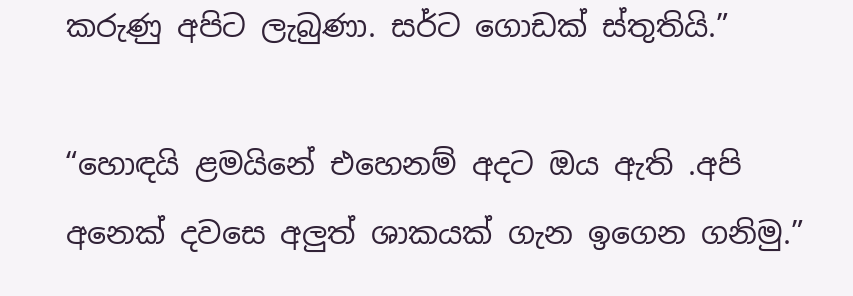කරුණු අපිට ලැබුණා. සර්ට ගොඩක් ස්තුතියි.”

“හොඳයි ළමයිනේ එහෙනම් අදට ඔය ඇති .අපි අනෙක් දවසෙ අලුත් ශාකයක් ගැන ඉගෙන ගනිමු.”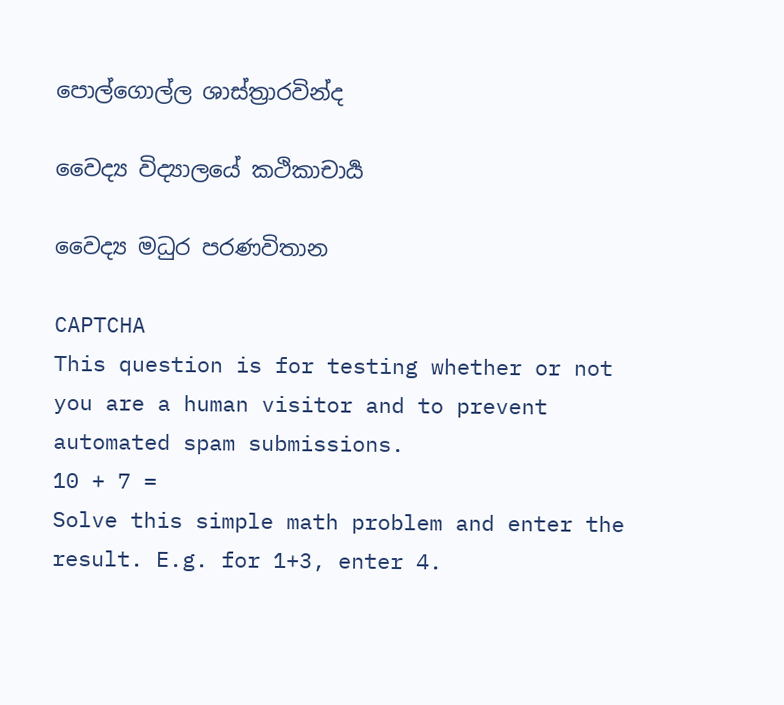පොල්ගොල්ල ශාස්ත්‍රාරවින්ද

වෛද්‍ය විද්‍යාලයේ කථිකාචාර්‍ය

වෛද්‍ය මධුර පරණවිතාන

CAPTCHA
This question is for testing whether or not you are a human visitor and to prevent automated spam submissions.
10 + 7 =
Solve this simple math problem and enter the result. E.g. for 1+3, enter 4.